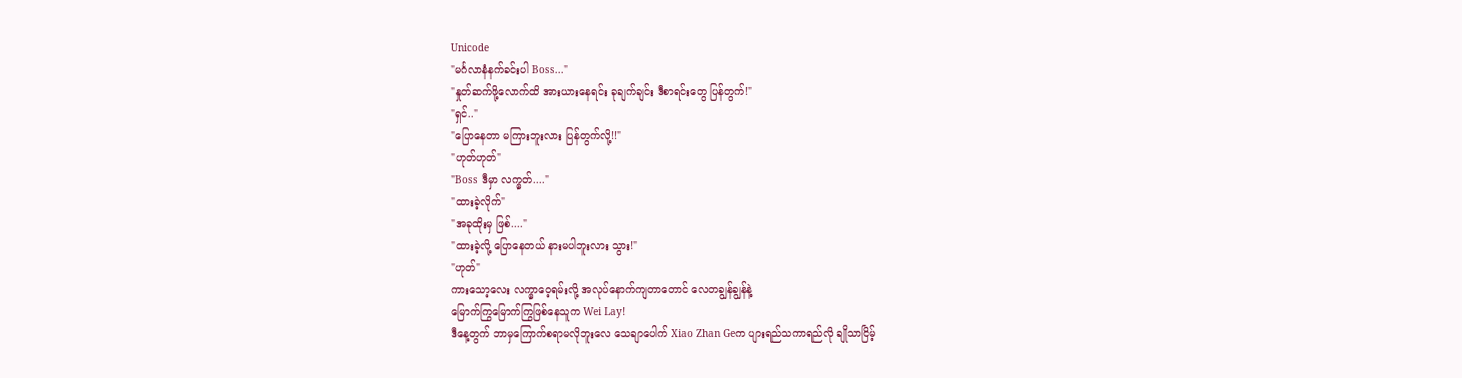Unicode
"မင်္ဂလာနံနက်ခင်းပါ Boss..."
"နှုတ်ဆက်ဖို့လောက်ထိ အားယားနေရင်း ခုချက်ချင်း ဒီစာရင်းတွေ ပြန်တွက်!"
"ရှင်.."
"ပြောနေတာ မကြားဘူးလား ပြန်တွက်လို့!!"
"ဟုတ်ဟုတ်"
"Boss ဒီမှာ လက္မှတ်...."
"ထားခဲ့လိုက်"
"အခုထိုးမှ ဖြစ်...."
"ထားခဲ့လို့ ပြောနေတယ် နားမပါဘူးလား သွား!"
"ဟုတ်"
ကားသော့လေး လက္မှာဝေ့ရမ်းလို့ အလုပ်နောက်ကျတာတောင် လေတချွန်ချွန်နဲ့
မြောက်ကြွမြောက်ကြွဖြစ်နေသူက Wei Lay!
ဒီနေ့တွက် ဘာမှကြောက်စရာမလိုဘူးလေ သေချာပေါက် Xiao Zhan Geက ပျားရည်သကာရည်လို ချိုသာငြိမ့်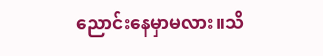ညောင်းနေမှာမလား။သိ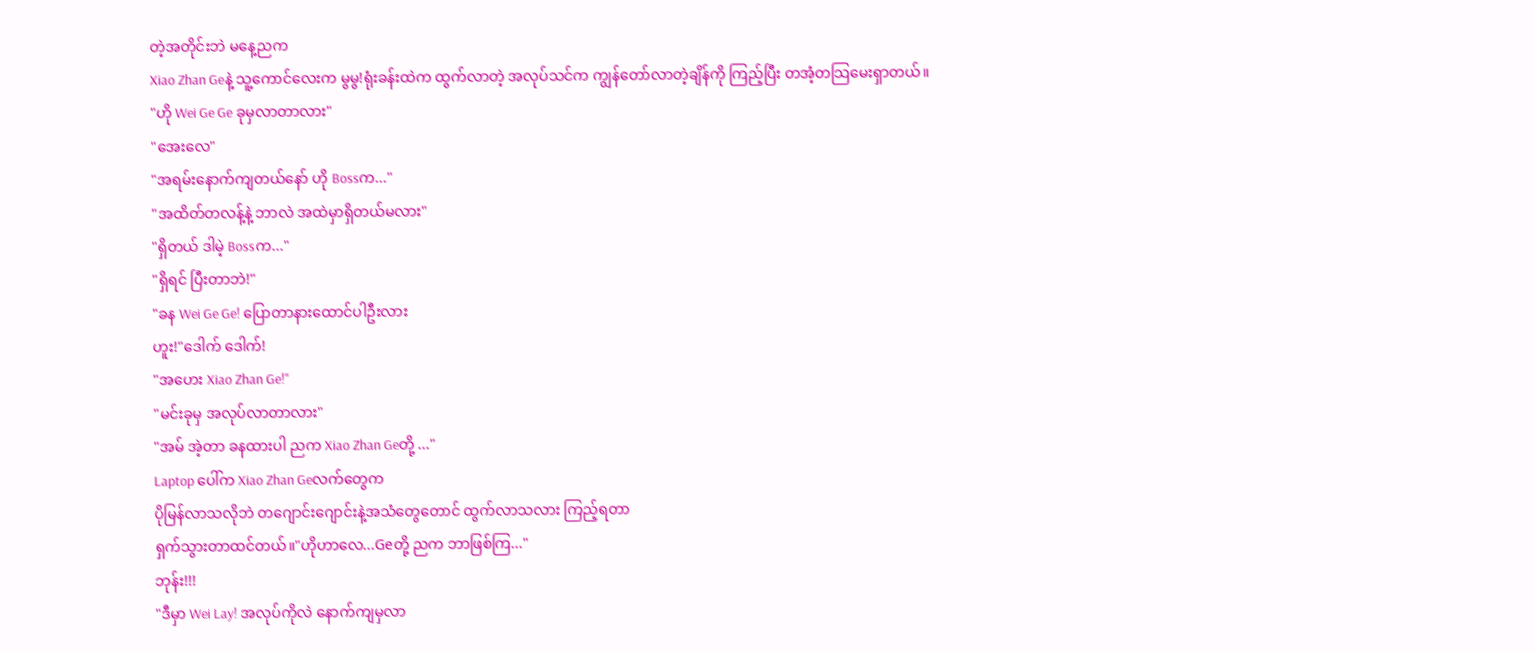တဲ့အတိုင်းဘဲ မနေ့ညက
Xiao Zhan Geနဲ့ သူ့ကောင်လေးက မွမွ!ရုံးခန်းထဲက ထွက်လာတဲ့ အလုပ်သင်က ကျွန်တော်လာတဲ့ချိန်ကို ကြည့်ပြီး တအံ့တသြမေးရှာတယ်။
"ဟို Wei Ge Ge ခုမှလာတာလား"
"အေးလေ"
"အရမ်းနောက်ကျတယ်နော် ဟို Bossက..."
"အထိတ်တလန့်နဲ့ ဘာလဲ အထဲမှာရှိတယ်မလား"
"ရှိတယ် ဒါမဲ့ Bossက..."
"ရှိရင် ပြီးတာဘဲ!"
"ခန Wei Ge Ge! ပြောတာနားထောင်ပါဦးလား
ဟူး!"ဒေါက် ဒေါက်!
"အဟေး Xiao Zhan Ge!"
"မင်းခုမှ အလုပ်လာတာလား"
"အမ် အဲ့တာ ခနထားပါ ညက Xiao Zhan Geတို့ ..."
Laptop ပေါ်က Xiao Zhan Geလက်တွေက
ပိုမြန်လာသလိုဘဲ တဂျောင်းဂျောင်းနဲ့အသံတွေတောင် ထွက်လာသလား ကြည့်ရတာ
ရှက်သွားတာထင်တယ်။"ဟိုဟာလေ...Geတို့ ညက ဘာဖြစ်ကြ..."
ဘုန်း!!!
"ဒီမှာ Wei Lay! အလုပ်ကိုလဲ နောက်ကျမှလာ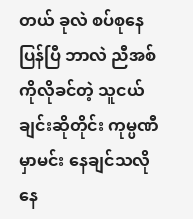တယ် ခုလဲ စပ်စုနေပြန်ပြီ ဘာလဲ ညီအစ်ကိုလိုခင်တဲ့ သူငယ်ချင်းဆိုတိုင်း ကုမ္ပဏီမှာမင်း နေချင်သလို နေ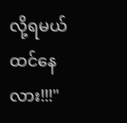လို့ရမယ်ထင်နေလား!!!"